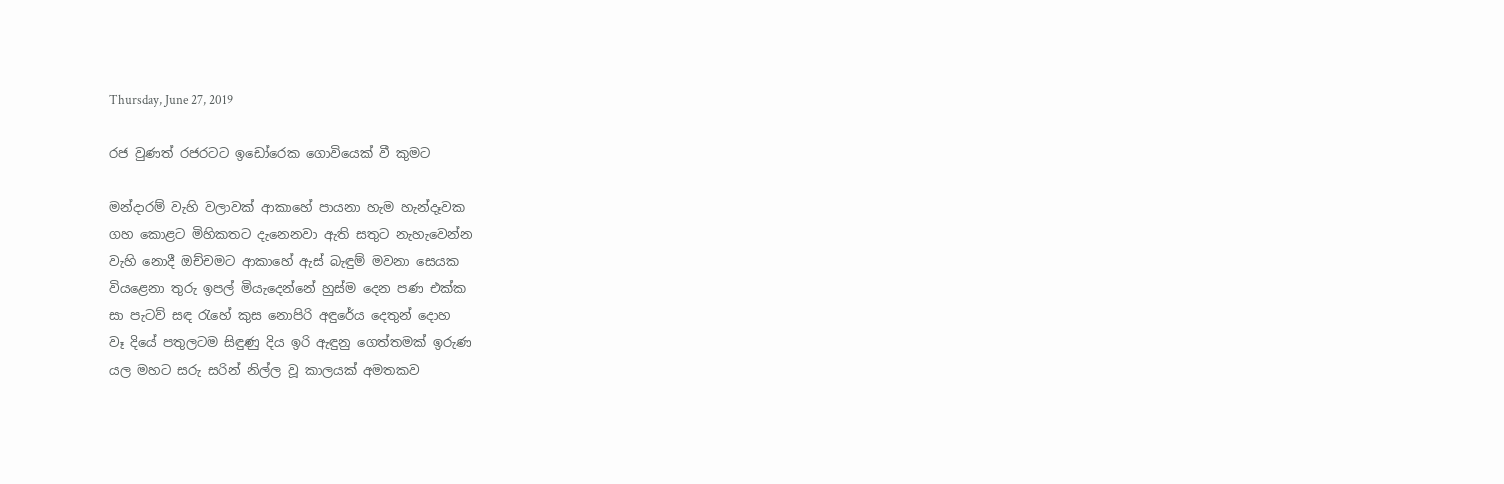Thursday, June 27, 2019

රජ වුණත් රජරටට ඉඩෝරෙක ගොවියෙක් වී කුමට

මන්දාරම් වැහි වලාවක් ආකාහේ පායනා හැම හැන්දෑවක
ගහ කොළට මිහිකතට දැනෙනවා ඇති සතුට නැහැවෙන්න
වැහි නොදී ඔච්චමට ආකාහේ ඇස් බැඳුම් මවනා සෙයක
වියළෙනා තුරු ඉපල් මියැදෙන්නේ හුස්ම දෙන පණ එක්ක
සා පැටව් සඳ රැහේ කුස නොපිරි අඳුරේය දෙතුන් දොහ
වෑ දියේ පතුලටම සිඳුණු දිය ඉරි ඇඳුනු ගෙත්තමක් ඉරුණ
යල මහට සරු සරින් නිල්ල වූ කාලයක් අමතකව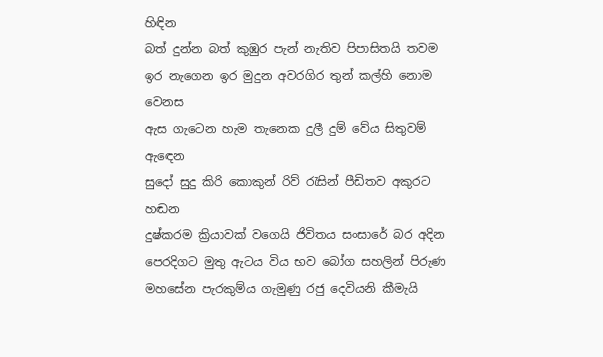හිඳින
බත් දුන්න බත් කුඹුර පැන් නැතිව පිපාසිතයි තවම
ඉර නැගෙන ඉර මුදුන අවරගිර තුන් කල්හි නොම වෙනස
ඇස ගැටෙන හැම තැනෙක දුලී දුම් වේය සිතුවම් ඇඳෙන
සුදෝ සුදු කිරි කොකුන් රිව් රැසින් පීඩිතව අකුරට හඬන
දුෂ්කරම ක්‍රියාවක් වගෙයි ජිවිතය සංසාරේ බර අදින
පෙරදිගට මුතු ඇටය විය භව බෝග සහලින් පිරුණ
මහසේන පැරකුම්ය ගැමුණු රජු දෙවියනි කීමැයි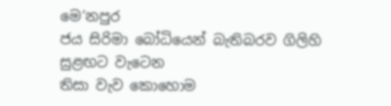මෙ’නපුර
ජය සිරිමා බෝධියෙන් බැතිබරව ගිලිහි සුළඟට වැටෙන
තිසා වැව කොහොම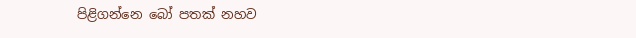පිළිගන්නෙ බෝ පතක් නහව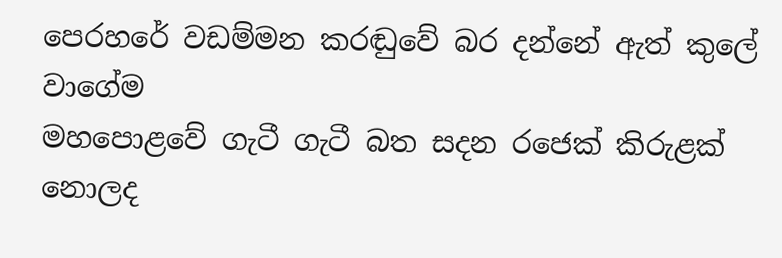පෙරහරේ වඩම්මන කරඬුවේ බර දන්නේ ඇත් කුලේ වාගේම
මහපොළවේ ගැටී ගැටී බත සදන රජෙක් කිරුළක් නොලද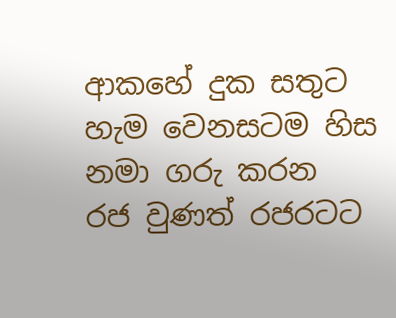ආකහේ දුක සතුට හැම වෙනසටම හිස නමා ගරු කරන
රජ වුණත් රජරටට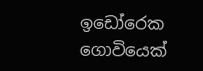ඉඩෝරෙක ගොවියෙක්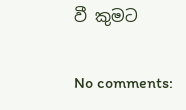වී කුමට

No comments: